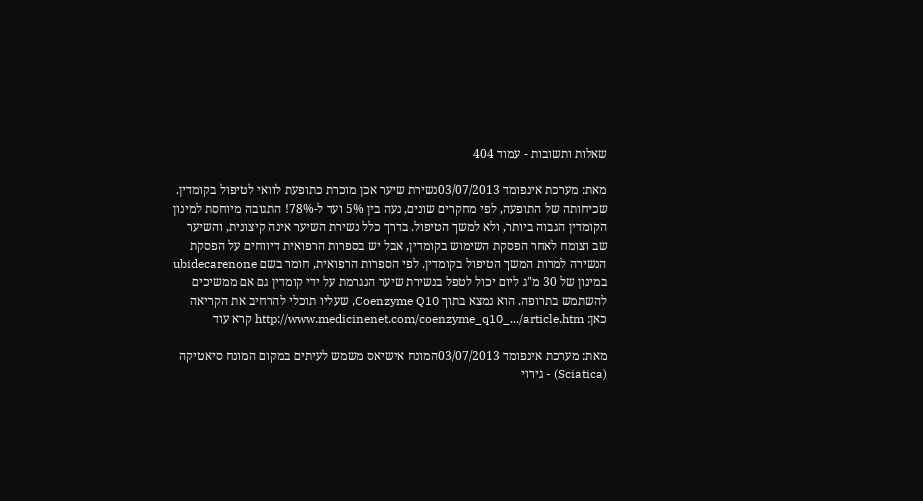שאלות ותשובות - עמוד 404

מאת: מערכת אינפומד 03/07/2013נשירת שיער אכן מוכרת כתופעת לוואי לטיפול בקומדין. שכיחותה של התופעה, לפי מחקרים שונים, נעה בין 5% ועד ל-78%! התגובה מיוחסת למינון הקומדין הגבוה ביותר, ולא למשך הטיפול. בדרך כלל נשירת השיער אינה קיצונית, והשיער שב וצומח לאחר הפסקת השימוש בקומדין, אבל יש בספרות הרפואית דיווחים על הפסקת הנשירה למרות המשך הטיפול בקומדין. לפי הספרות הרפואית, חומר בשם ubidecarenone במינון של 30 מ"ג ליום יכול לטפל בנשירת שיער הנגרמת על ידי קומדין גם אם ממשיכים להשתמש בתרופה. הוא נמצא בתוך Coenzyme Q10, שעליו תוכלי להרחיב את הקריאה כאן: http://www.medicinenet.com/coenzyme_q10_.../article.htm קרא עוד

מאת: מערכת אינפומד 03/07/2013המונח אישיאס משמש לעיתים במקום המונח סיאטיקה (Sciatica) - גירוי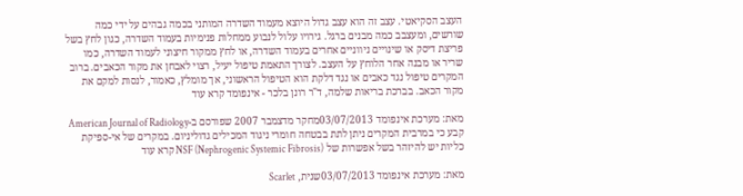העצב הסקיאטי. עצב זה הוא עצב גדול היוצא מעמוד השדרה המותני בכמה גבהים על ידי כמה שורשים, ומעצבב כמה מבנים ברגל. גירויו עלול לנבוע ממחלות פנימיות בעמוד השדרה, כגון לחץ בשל פריצת דיסק או שינויים ניווניים אחרים בעמוד השדרה, או לחץ ממקור חיצוני לעמוד השדרה, כמו שריר או מבנה אחר הלוחץ על העצב. לצורך התאמת טיפול יעיל, רצוי לאבחן את מקור הכאבים. ברוב המקרים טיפול נגד כאבים או נגד דלקת הוא הטיפול הראשוני, אך מומלץ, כאמור, לנסות למקם את מקור הכאב. בברכת בריאות שלמה, ד"ר רונן בלכר - אינפומד קרא עוד

מאת: מערכת אינפומד 03/07/2013מחקר מדצמבר 2007 שפורסם ב-American Journal of Radiology קבע כי במרבית המקרים ניתן לתת בבטחה חומרי ניגוד המכילים גדוליניום. במקרים של אי-ספיקת כליות יש להיזהר בשל אפשרות של NSF (Nephrogenic Systemic Fibrosis) קרא עוד

מאת: מערכת אינפומד 03/07/2013שנית, Scarlet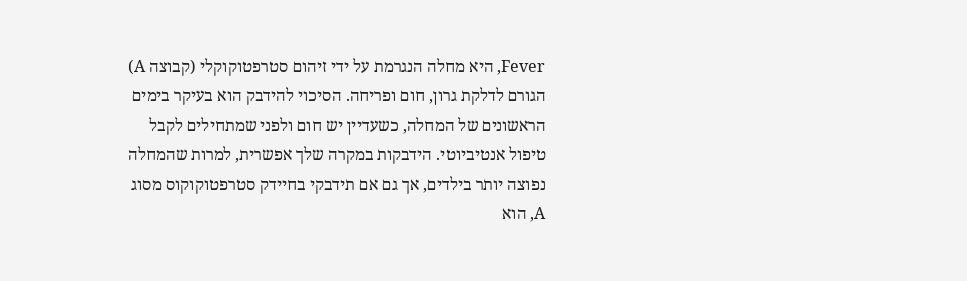Fever, היא מחלה הנגרמת על ידי זיהום סטרפטוקוקלי (קבוצה A) הגורם לדלקת גרון, חום ופריחה. הסיכוי להידבק הוא בעיקר בימים הראשונים של המחלה, כשעדיין יש חום ולפני שמתחילים לקבל טיפול אנטיביוטי. הידבקות במקרה שלך אפשרית, למרות שהמחלה נפוצה יותר בילדים, אך גם אם תידבקי בחיידק סטרפטוקוקוס מסוג A, הוא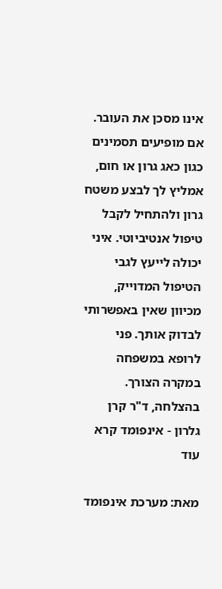אינו מסכן את העובר. אם מופיעים תסמינים כגון כאג גרון או חום, אמליץ לך לבצע משטח גרון ולהתחיל לקבל טיפול אנטיביוטי. איני יכולה לייעץ לגבי הטיפול המדוייק, מכיוון שאין באפשרותי לבדוק אותך. פני לרופא במשפחה במקרה הצורך. בהצלחה, ד"ר קרן גלרון - אינפומד קרא עוד

מאת: מערכת אינפומד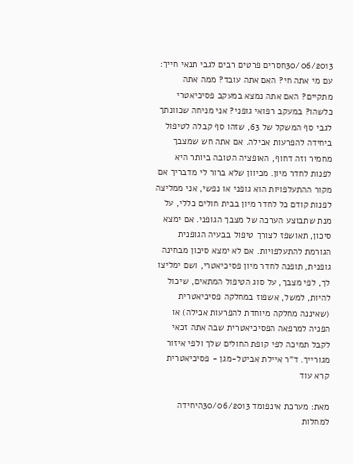30/06/2013חסרים פרטים רבים לגבי תנאי חייך: עם מי אתה חי? האם אתה עובד? ממה אתה מתקיים? האם אתה נמצא במעקב פסיכיאטרי כלשהו? במעקב רפואי גופני? אני מניחה שכוונתך לגבי סף המשקל של 63, שזהו סף קבלה לטיפול ביחידה להפרעות אכילה. אם אתה חש שמצבך מחמיר וזה דחוף, האופציה הטובה ביותר היא לפנות לחדר מיון. מכיוון שלא ברור לי מדבריך אם מקור ההתעלפויות הוא גופני או נפשי, אני ממליצה לפנות קודם כל לחדר מיון בבית חולים כללי, על מנת שתבוצע הערכה של מצבך הגופני. אם ימצא סיכון, תאושפז לצורך טיפול בבעיה הגופנית הגורמת להתעלפויות. אם לא ימצא סיכון מבחינה גופנית, תופנה לחדר מיון פסיכיאטרי, ושם ימליצו לך, לפי מצבך, על סוג הטיפול המתאים, שיכול להיות, למשל, אשפוז במחלקה פסיכיאטרית (שאיננה מחלקה מיוחדת להפרעות אכילה) או הפניה למרפאה הפסיכיאטרית שבה אתה זכאי לקבל תמיכה לפי קופת החולים שלך ולפי איזור מגורייך. ד"ר איילת אביטל-מגן - פסיכיאטרית קרא עוד

מאת: מערכת אינפומד 30/06/2013היחידה למחלות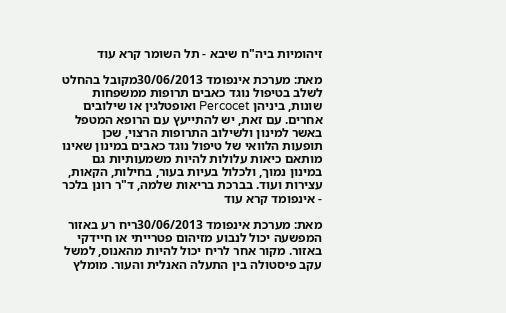זיהומיות ביה"ח שיבא - תל השומר קרא עוד

מאת: מערכת אינפומד 30/06/2013מקובל בהחלט לשלב בטיפול נוגד כאבים תרופות ממשפחות שונות, ביניהן Percocet ואופטלגין או שילובים אחרים. עם זאת, יש להתייעץ עם הרופא המטפל באשר למינון ולשילוב התרופות הרצוי, שכן תופעות הלוואי של טיפול נוגד כאבים במינון שאינו מותאם כיאות עלולות להיות משמעותיות גם במינון נמוך, ולכלול בעיות בעור, בחילות, הקאות, עצירות ועוד. בברכת בריאות שלמה, ד"ר רונן בלכר - אינפומד קרא עוד

מאת: מערכת אינפומד 30/06/2013ריח רע באזור המפשעה יכול לנבוע מזיהום פטרייתי או חיידקי באזור. מקור אחר לריח יכול להיות מהאנוס, למשל עקב פיסטולה בין התעלה האנלית והעור. מומלץ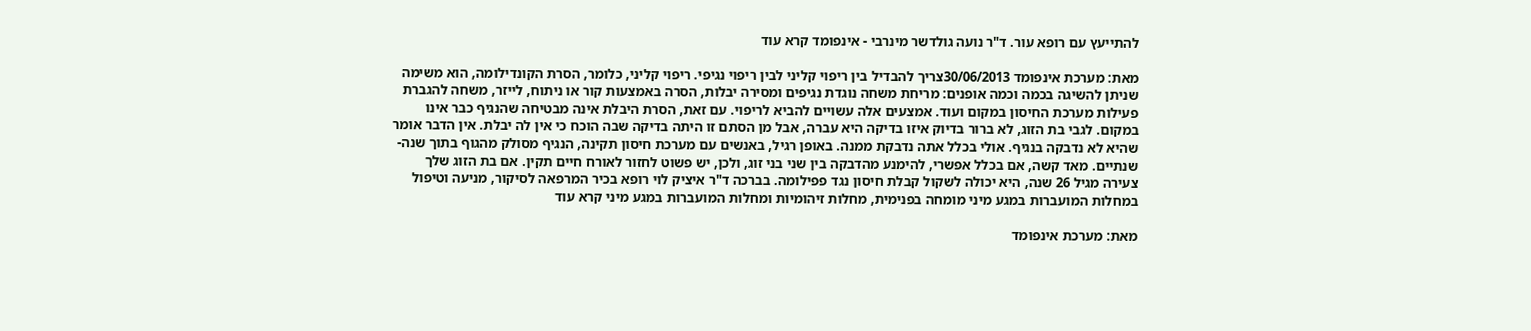להתייעץ עם רופא עור. ד"ר נועה גולדשר מינרבי - אינפומד קרא עוד

מאת: מערכת אינפומד 30/06/2013צריך להבדיל בין ריפוי קליני לבין ריפוי נגיפי. ריפוי קליני, כלומר, הסרת הקונדילומה, הוא משימה שניתן להשיגה בכמה וכמה אופנים: מריחת משחה נוגדת נגיפים ומסירה יבלות, הסרה באמצעות קור או ניתוח, לייזר, משחה להגברת פעילות מערכת החיסון במקום ועוד. אמצעים אלה עשויים להביא לריפוי. עם זאת, הסרת היבלת אינה מבטיחה שהנגיף כבר אינו במקום. לגבי בת הזוג, לא ברור בדיוק איזו בדיקה היא עברה, אבל מן הסתם זו היתה בדיקה שבה הוכח כי אין לה יבלת. אין הדבר אומר שהיא לא נדבקה בנגיף. אולי בכלל אתה נדבקת ממנה. באופן רגיל, באנשים עם מערכת חיסון תקינה, הנגיף מסולק מהגוף בתוך שנה-שנתיים. מאד קשה, אם בכלל אפשרי, להימנע מהדבקה בין שני בני זוג, ולכן, יש פשוט לחזור לאורח חיים תקין. אם בת הזוג שלך צעירה מגיל 26 שנה, היא יכולה לשקול קבלת חיסון נגד פפילומה. בברכה ד"ר איציק לוי רופא בכיר המרפאה לסיקור, מניעה וטיפול במחלות המועברות במגע מיני מומחה בפנימית, מחלות זיהומיות ומחלות המועברות במגע מיני קרא עוד

מאת: מערכת אינפומד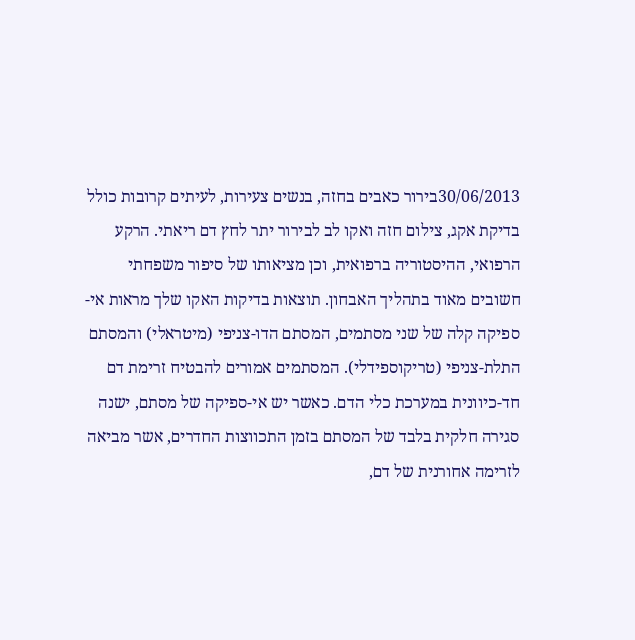30/06/2013בירור כאבים בחזה, בנשים צעירות, לעיתים קרובות כולל בדיקת אקג, צילום חזה ואקו לב לבירור יתר לחץ דם ריאתי. הרקע הרפואי, ההיסטוריה ברפואית, וכן מציאותו של סיפור משפחתי חשובים מאוד בתהליך האבחון. תוצאות בדיקות האקו שלך מראות אי-ספיקה קלה של שני מסתמים, המסתם הדו-צניפי (מיטראלי) והמסתם התלת-צניפי (טריקוספידלי). המסתמים אמורים להבטיח זרימת דם חד-כיוונית במערכת כלי הדם. כאשר יש אי-ספיקה של מסתם, ישנה סגירה חלקית בלבד של המסתם בזמן התכווצות החדרים, אשר מביאה לזרימה אחורנית של דם,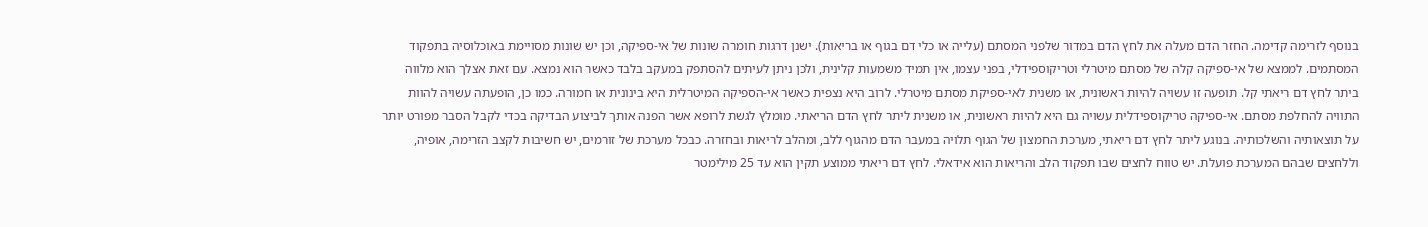בנוסף לזרימה קדימה. החזר הדם מעלה את לחץ הדם במדור שלפני המסתם (עלייה או כלי דם בגוף או בריאות). ישנן דרגות חומרה שונות של אי-ספיקה, וכן יש שונות מסויימת באוכלוסיה בתפקוד המסתמים. לממצא של אי-ספיקה קלה של מסתם מיטרלי וטריקוספידלי, בפני עצמו, אין תמיד משמעות קלינית, ולכן ניתן לעיתים להסתפק במעקב בלבד כאשר הוא נמצא. עם זאת אצלך הוא מלווה ביתר לחץ דם ריאתי קל. תופעה זו עשויה להיות ראשונית, או משנית לאי-ספיקת מסתם מיטרלי. לרוב היא נצפית כאשר אי-הספיקה המיטרלית היא בינונית או חמורה. כמו כן, הופעתה עשויה להוות התוויה להחלפת מסתם. אי-ספיקה טריקוספידלית עשויה גם היא להיות ראשונית, או משנית ליתר לחץ הדם הריאתי. מומלץ לגשת לרופא אשר הפנה אותך לביצוע הבדיקה בכדי לקבל הסבר מפורט יותר על תוצאותיה והשלכותיה. בנוגע ליתר לחץ דם ריאתי, מערכת החמצון של הגוף תלויה במעבר הדם מהגוף ללב, ומהלב לריאות ובחזרה. כבכל מערכת של זורמים, יש חשיבות לקצב הזרימה, אופיה, וללחצים שבהם המערכת פועלת. יש טווח לחצים שבו תפקוד הלב והריאות הוא אידאלי. לחץ דם ריאתי ממוצע תקין הוא עד 25 מילימטר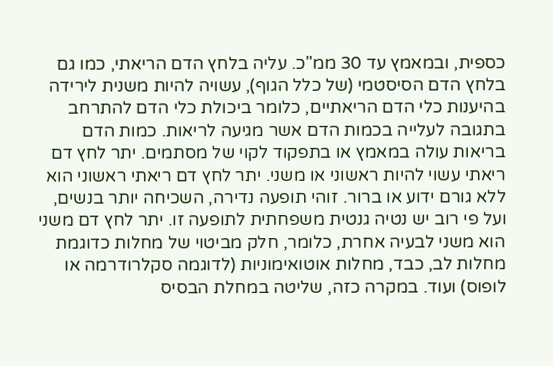כספית, ובמאמץ עד 30 ממ"כ. עליה בלחץ הדם הריאתי, כמו גם בלחץ הדם הסיסטמי (של כלל הגוף), עשויה להיות משנית לירידה בהיענות כלי הדם הריאתיים, כלומר ביכולת כלי הדם להתרחב בתגובה לעלייה בכמות הדם אשר מגיעה לריאות. כמות הדם בריאות עולה במאמץ או בתפקוד לקוי של מסתמים. יתר לחץ דם ריאתי עשוי להיות ראשוני או משני. יתר לחץ דם ריאתי ראשוני הוא ללא גורם ידוע או ברור. זוהי תופעה נדירה, השכיחה יותר בנשים, ועל פי רוב יש נטיה גנטית משפחתית לתופעה זו. יתר לחץ דם משני הוא משני לבעיה אחרת, כלומר, חלק מביטוי של מחלות כדוגמת מחלות לב, כבד, מחלות אוטואימוניות (לדוגמה סקלרודרמה או לופוס) ועוד. במקרה כזה, שליטה במחלת הבסיס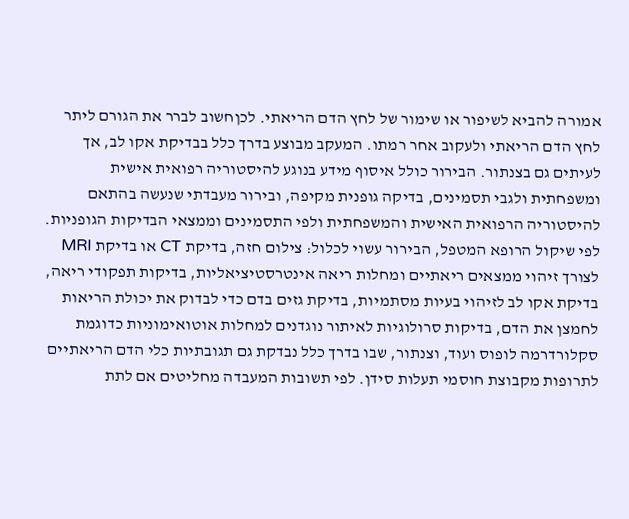אמורה להביא לשיפור או שימור של לחץ הדם הריאתי. לכןחשוב לברר את הגורם ליתר לחץ הדם הריאתי ולעקוב אחר רמתו. המעקב מבוצע בדרך כלל בבדיקת אקו לב, אך לעיתים גם בצנתור. הבירור כולל איסוף מידע בנוגע להיסטוריה רפואית אישית ומשפחתית ולגבי תסמינים, בדיקה גופנית מקיפה, ובירור מעבדתי שנעשה בהתאם להיסטוריה הרפואית האישית והמשפחתית ולפי התסמינים וממצאי הבדיקות הגופניות. לפי שיקול הרופא המטפל, הבירור עשוי לכלול: צילום חזה, בדיקת CT או בדיקת MRI לצורך זיהוי ממצאים ריאתיים ומחלות ריאה אינטרסטיציאליות, בדיקות תפקודי ריאה, בדיקת אקו לב לזיהוי בעיות מסתמיות, בדיקת גזים בדם כדי לבדוק את יכולת הריאות לחמצן את הדם, בדיקות סרולוגיות לאיתור נוגדנים למחלות אוטואימוניות כדוגמת סקלורדרמה לופוס ועוד, וצנתור, שבו בדרך כלל נבדקת גם תגובתיות כלי הדם הריאתיים לתרופות מקבוצת חוסמי תעלות סידן. לפי תשובות המעבדה מחליטים אם לתת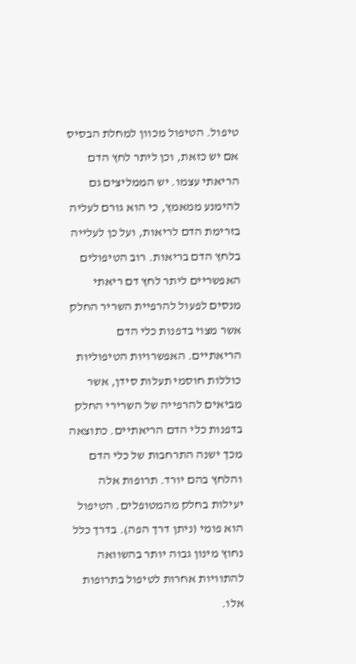טיפול. הטיפול מכוון למחלת הבסיס אם יש כזאת, וכן ליתר לחץ הדם הריאתי עצמו. יש הממליצים גם להימנע ממאמץ, כי הוא גורם לעליה בזרימת הדם לריאות, ועל כן לעלייה בלחץ הדם בריאות. רוב הטיפולים האפשריים ליתר לחץ דם ריאתי מנסים לפעול להרפיית השריר החלק אשר מצוי בדפנות כלי הדם הריאתיים. האפשרויות הטיפוליות כוללות חוסמי תעלות סידן, אשר מביאים להרפייה של השרירי החלק בדפנות כלי הדם הריאתיים. כתוצאה מכך ישנה התרחבות של כלי הדם והלחץ בהם יורד. תרופות אלה יעילות בחלק מהמטופלים. הטיפול הוא פומי (ניתן דרך הפה). בדרך כלל נחוץ מינון גבוה יותר בהשוואה להתוויות אחרות לטיפול בתרופות אלו.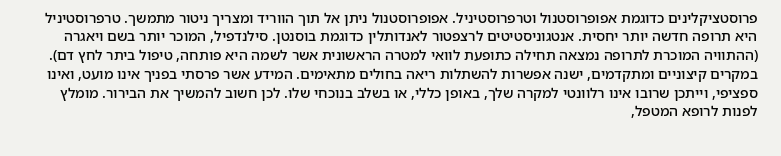פרוסטציקלינים כדוגמת אפופרוסטנול וטרפרוסטיניל. אפופרוסטנול ניתן אל תוך הווריד ומצריך ניטור מתמשך. טרפרוסטיניל היא תרופה חדשה יותר יחסית. אנטגוניסטיטים לרצפטור לאנדותלין כדוגמת בוסנטן. סילנדפיל, המוכר יותר בשם ויאגרה (ההתוויה המוכרת לתרופה נמצאה תחילה כתופעת לוואי למטרה הראשונית אשר לשמה היא פותחה, טיפול ביתר לחץ דם). במקרים קיצוניים ומתקדמים, ישנה אפשרות להשתלות ריאה בחולים מתאימים. המידע אשר פרסתי בפניך אינו מועט, ואינו ספציפי, וייתכן שרובו אינו רלוונטי למקרה שלך, באופן כללי, או בשלב בנוכחי שלו. לכן חשוב להמשיך את הבירור. מומלץ לפנות לרופא המטפל,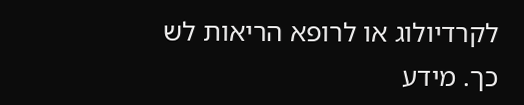לקרדיולוג או לרופא הריאות לש כך. מידע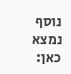נוסף נמצא כאן: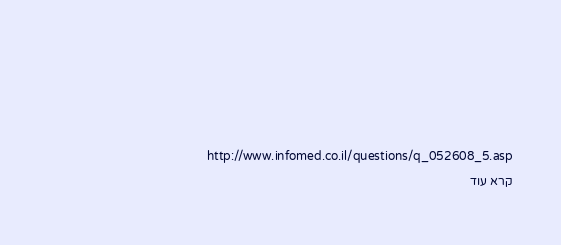http://www.infomed.co.il/questions/q_052608_5.asp קרא עוד